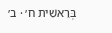בְּרֵאשִׁית ח׳ · ב׳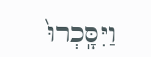וַיִּסָּֽכְרוּ֙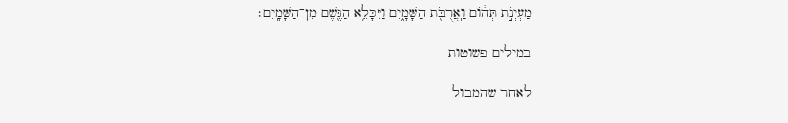מַעְיְנֹ֣ת תְּה֔וֹם וַֽאֲרֻבֹּ֖ת הַשָּׁמָ֑יִם וַיִּכָּלֵ֥א הַגֶּ֖שֶׁם מִן־הַשָּׁמָֽיִם׃

במילים פשוטות

לאחר שהמבול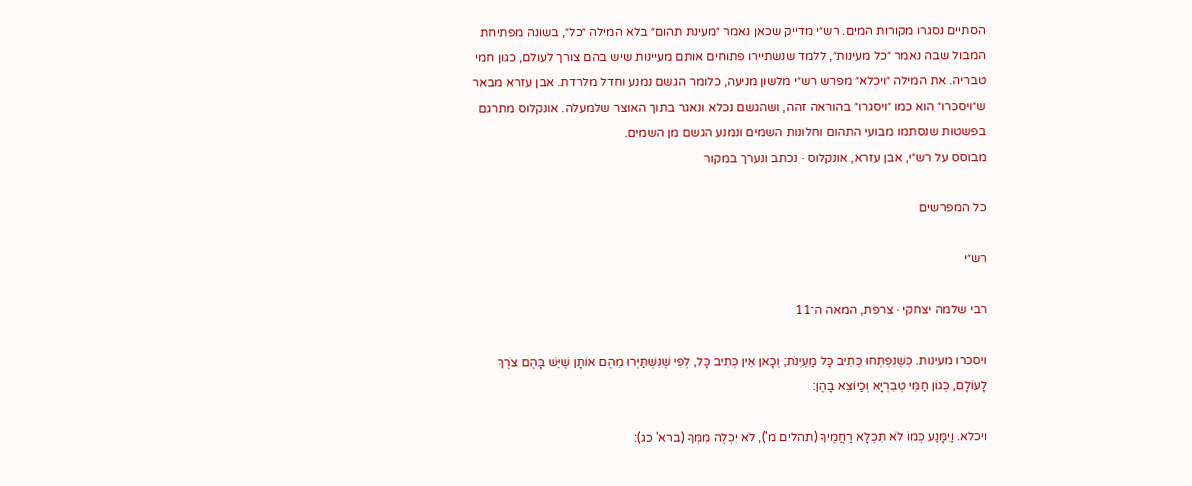הסתיים נסגרו מקורות המים. רש״י מדייק שכאן נאמר ״מעינת תהום״ בלא המילה ״כל״, בשונה מפתיחת המבול שבה נאמר ״כל מעינות״, ללמד שנשתיירו פתוחים אותם מעיינות שיש בהם צורך לעולם, כגון חמי טבריה. את המילה ״ויכלא״ מפרש רש״י מלשון מניעה, כלומר הגשם נמנע וחדל מלרדת. אבן עזרא מבאר ש״ויסכרו״ הוא כמו ״ויסגרו״ בהוראה זהה, ושהגשם נכלא ונאגר בתוך האוצר שלמעלה. אונקלוס מתרגם בפשטות שנסתמו מבועי התהום וחלונות השמים ונמנע הגשם מן השמים.
מבוסס על רש״י, אבן עזרא, אונקלוס · נכתב ונערך במקור

כל המפרשים

רש״י

רבי שלמה יצחקי · צרפת, המאה ה־11

ויסכרו מעינות. כְּשֶׁנִּפְתְּחוּ כְּתִיב כָּל מַעְיְנֹת; וְכָאן אֵין כְּתִיב כָּל, לְפִי שֶׁנִּשְׁתַּיְּרוּ מֵהֶם אוֹתָן שֶׁיֵּשׁ בָּהֶם צֹרֶךְ לָעוֹלָם, כְּגוֹן חַמֵּי טְבֵרְיָא וְכַיוֹצֵא בָהֶן:

ויכלא. וַיִמָּנַע כְּמוֹ לֹא תִכְלָא רַחֲמֶיךָ (תהלים מ'), לֹא יִכְלֶה מִמְּךָ (ברא' כג):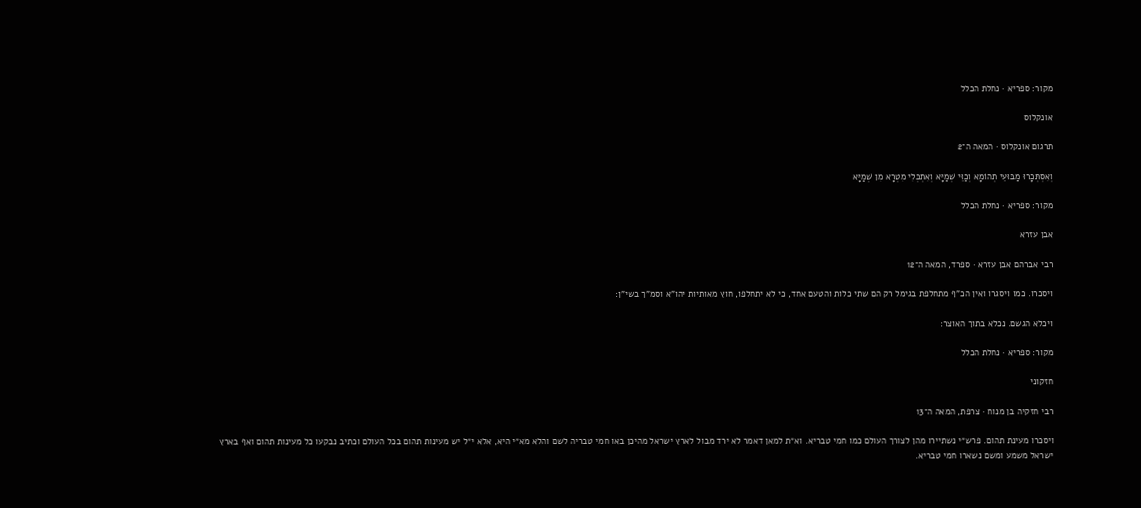מקור: ספריא · נחלת הכלל

אונקלוס

תרגום אונקלוס · המאה ה־2

וְאִסְתְּכָרוּ מַבּוּעֵי תְהוֹמָא וְכַוֵּי שְׁמַיָּא וְאִתְכְּלִי מִטְרָא מִן שְׁמַיָּא

מקור: ספריא · נחלת הכלל

אבן עזרא

רבי אברהם אבן עזרא · ספרד, המאה ה־12

ויסכרו. כמו ויסגרו ואין הכ"ף מתחלפת בגימל רק הם שתי כלות והטעם אחד, כי לא יתחלפו, חוץ מאותיות יהו"א וסמ"ך בשי"ן:

ויכלא הגשם. נכלא בתוך האוצר:

מקור: ספריא · נחלת הכלל

חזקוני

רבי חזקיה בן מנוח · צרפת, המאה ה־13

ויסכרו מעינת תהום. פרש״י נשתיירו מהן לצורך העולם כמו חמי טבריא. וא״ת למאן דאמר לא ירד מבול לארץ ישראל מהיכן באו חמי טבריה לשם והלא מא״י היא, אלא י״ל יש מעינות תהום בכל העולם וכתיב נבקעו כל מעינות תהום ואף בארץ ישראל משמע ומשם נשארו חמי טבריא.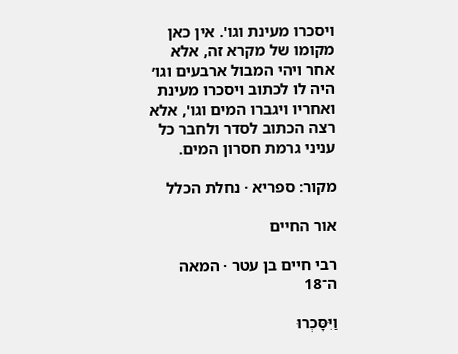ויסכרו מעינת וגו'. אין כאן מקומו של מקרא זה, אלא אחר ויהי המבול ארבעים וגו׳ היה לו לכתוב ויסכרו מעינת ואחריו ויגברו המים וגו', אלא רצה הכתוב לסדר ולחבר כל עניני גרמת חסרון המים.

מקור: ספריא · נחלת הכלל

אור החיים

רבי חיים בן עטר · המאה ה־18

וַיִּסָּכְרוּ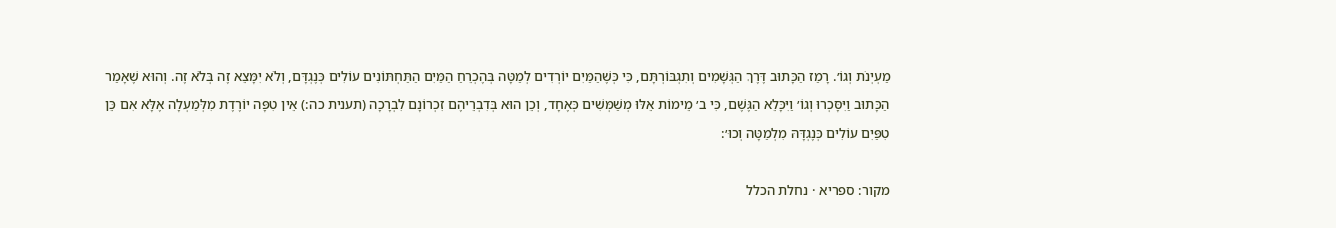מַעְיְנֹת וְגוֹ׳. רָמַז הַכָּתוּב דֶּרֶךְ הַגְּשָׁמִים וְתִגְבּוֹרְתָּם, כִּי כְּשֶׁהַמַּיִם יוֹרְדִים לְמַטָּה בְּהֶכְרֵחַ הַמַּיִם הַתַּחְתּוֹנִים עוֹלִים כְּנֶגְדָּם, וְלֹא יִמָּצֵא זֶה בְּלֹא זֶה. וְהוּא שֶׁאָמַר הַכָּתוּב וַיִּסָּכְרוּ וְגוֹ׳ וַיִּכָּלֵא הַגֶּשֶׁם, כִּי ב׳ מֵימוֹת אֵלּוּ מְשַׁמְּשִׁים כְּאֶחָד, וְכֵן הוּא בְּדִבְרֵיהֶם זִכְרוֹנָם לִבְרָכָה (תענית כה:) אֵין טִפָּה יוֹרֶדֶת מִלְּמַעְלָה אֶלָּא אִם כֵּן טִפַּיִם עוֹלִים כְּנֶגְדָּהּ מִלְמַטָּה וְכוּ׳:

מקור: ספריא · נחלת הכלל